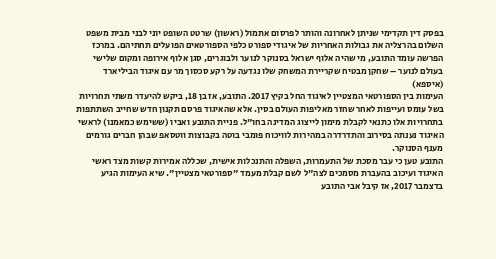בפסק דין תקדימי שניתן לאחרונה והותר לפרסום אתמול (ראשון) שרטט השופט יוני לבני מבית משפט השלום בהרצליה את גבולות האחריות של איגודי ספורט כלפי הספורטאים הפועלים תחתיהם. במרכז הפרשה עומד התובע, מי שהיה אלוף ישראל בסנוקר לנוער ולבוגרים, סגן אלוף אירופה ומקום שלישי בעולם לנוער – שחקן מבטיח שקריירת המשחק שלו נגדעה על רקע סכסוך מר עם איגוד הביליארד (איספא)
העימות בין הספורטאי המצטיין לאיגוד החל בקיץ 2017. התובע, אז בן 18, ביקש להיעדר משתי תחרויות בשל עומס ועייפות לאחר שחזר מאליפות העולם בסין. אלא שהאיגוד פרסם תקנון חדש שחייב השתתפות בתחרויות אלו כתנאי לקבלת מימון לייצוג המדינה בחו"ל. פניית התובע ואביו (ששימש כמאמנו) לראשי האיגוד נענתה בסירוב והתדרדרה במהירות לוויכוח פומבי בוטה בקבוצות ווטסאפ שבהן חברים גורמים מענף הסנוקר.
התובע טען כי עבר מסכת של התעמרות, השפלה והתנכלות אישית, שכללה אמירות קשות מצד ראשי האיגוד ועיכוב בהעברת מסמכים לצה"ל לשם קבלת מעמד "ספורטאי מצטיין". שיא העימות הגיע בדצמבר 2017, אז קיבל אבי התובע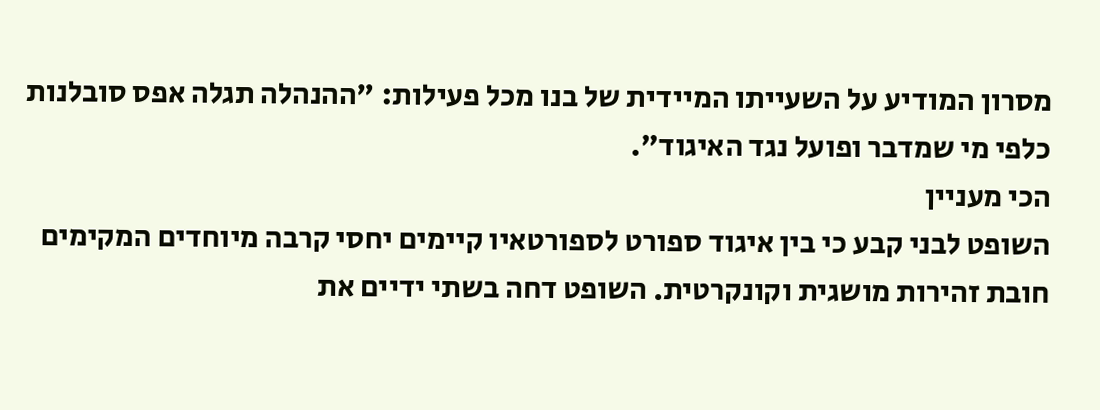מסרון המודיע על השעייתו המיידית של בנו מכל פעילות: "ההנהלה תגלה אפס סובלנות כלפי מי שמדבר ופועל נגד האיגוד".
הכי מעניין
השופט לבני קבע כי בין איגוד ספורט לספורטאיו קיימים יחסי קרבה מיוחדים המקימים חובת זהירות מושגית וקונקרטית. השופט דחה בשתי ידיים את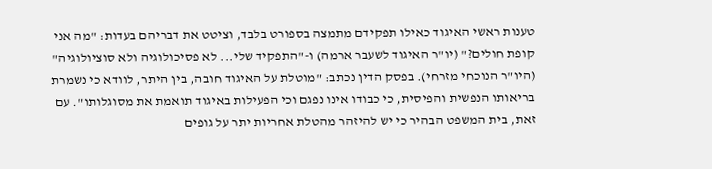טענות ראשי האיגוד כאילו תפקידם מתמצה בספורט בלבד, וציטט את דבריהם בעדות: "מה אני קופת חולים?" (יו"ר האיגוד לשעבר ארמה) ו-"התפקיד שלי... לא פסיכולוגיה ולא סוציולוגיה" (היו"ר הנוכחי מזרחי). בפסק הדין נכתב: "מוטלת על האיגוד חובה, בין היתר, לוודא כי נשמרת בריאותו הנפשית והפיסית, כי כבודו אינו נפגם וכי הפעילות באיגוד תואמת את מסוגלותו". עם זאת, בית המשפט הבהיר כי יש להיזהר מהטלת אחריות יתר על גופים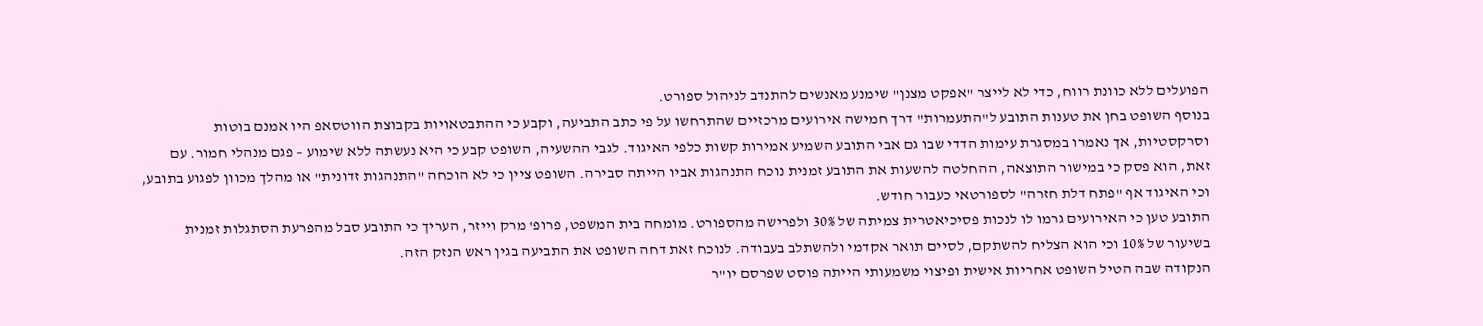הפועלים ללא כוונת רווח, כדי לא לייצר "אפקט מצנן" שימנע מאנשים להתנדב לניהול ספורט.
בנוסף השופט בחן את טענות התובע ל"התעמרות" דרך חמישה אירועים מרכזיים שהתרחשו על פי כתב התביעה, וקבע כי ההתבטאויות בקבוצת הווטסאפ היו אמנם בוטות וסרקסטיות, אך נאמרו במסגרת עימות הדדי שבו גם אבי התובע השמיע אמירות קשות כלפי האיגוד. לגבי ההשעיה, השופט קבע כי היא נעשתה ללא שימוע – פגם מנהלי חמור. עם זאת, הוא פסק כי במישור התוצאה, ההחלטה להשעות את התובע זמנית נוכח התנהגות אביו הייתה סבירה. השופט ציין כי לא הוכחה "התנהגות זדונית" או מהלך מכוון לפגוע בתובע, וכי האיגוד אף "פתח דלת חזרה" לספורטאי כעבור חודש.
התובע טען כי האירועים גרמו לו לנכות פסיכיאטרית צמיתה של 30% ולפרישה מהספורט. מומחה בית המשפט, פרופ' מרק וייזר, העריך כי התובע סבל מהפרעת הסתגלות זמנית בשיעור של 10% וכי הוא הצליח להשתקם, לסיים תואר אקדמי ולהשתלב בעבודה. לנוכח זאת דחה השופט את התביעה בגין ראש הנזק הזה.
הנקודה שבה הטיל השופט אחריות אישית ופיצוי משמעותי הייתה פוסט שפרסם יו"ר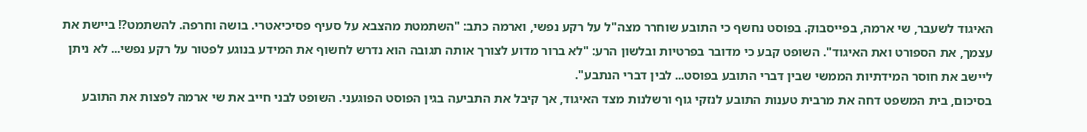האיגוד לשעבר, שי ארמה, בפייסבוק. בפוסט נחשף כי התובע שוחרר מצה"ל על רקע נפשי, וארמה כתב: "השתמטת מהצבא על סעיף פסיכיאטרי. בושה וחרפה. להשתמט?! ביישת את עצמך, את הספורט ואת האיגוד". השופט קבע כי מדובר בפרטיות ובלשון הרע: "לא ברור מדוע לצורך אותה תגובה הוא נדרש לחשוף את המידע בנוגע לפטור על רקע נפשי... לא ניתן ליישב את חוסר המידתיות הממשי שבין דברי התובע בפוסט... לבין דברי הנתבע".
בסיכום, בית המשפט דחה את מרבית טענות התובע לנזקי גוף ורשלנות מצד האיגוד, אך קיבל את התביעה בגין הפוסט הפוגעני. השופט לבני חייב את שי ארמה לפצות את התובע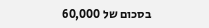בסכום של 60,000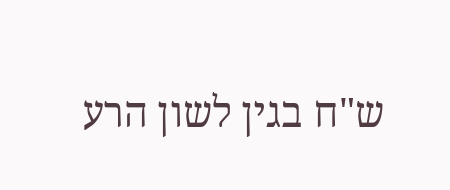ש"ח בגין לשון הרע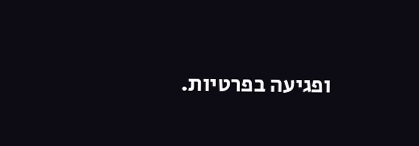ופגיעה בפרטיות.